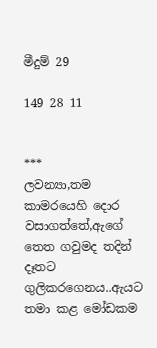මීදුම් 29

149 28 11


***
ලවන්‍යා,තම කාමරයෙහි දොර වසාගත්තේ,ඇගේ තෙත ගවුමද තදින් දෑතට ගුලිකරගෙනය..ඇයට තමා කළ මෝඩකම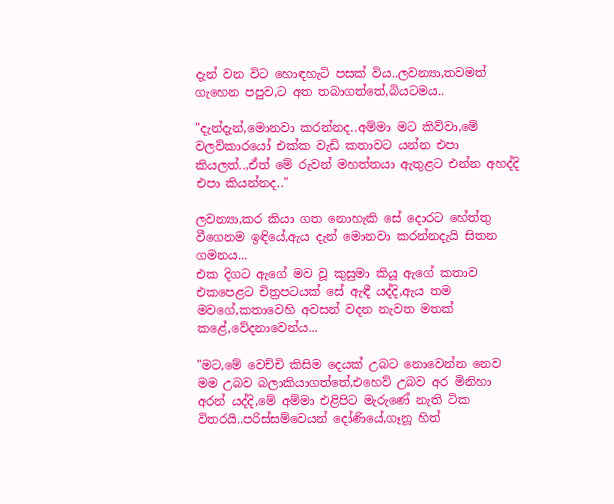දැන් වන විට හොඳහැටි පසක් විය..ලවන්‍යා,තවමත් ගැහෙන පපුව,ට අත තබාගත්තේ,බියටමය..

"දැන්දැන්,මොනවා කරන්නද..අම්මා මට කිව්වා,මේ වලව්කාරයෝ එක්ක වැඩි කතාවට යන්න එපා කියලත්..,ඒත් මේ රුවන් මහත්තයා ඇතුළට එන්න අහද්දි එපා කියන්නද.."

ලවන්‍යා,කර කියා ගත නොහැකි සේ දොරට හේත්තු වීගෙනම ඉඳියේ,ඇය දැන් මොනවා කරන්නදැයි සිතන ගමනය...
එක දිගට ඇගේ මව වූ කුසුමා කියූ ඇගේ කතාව එකපෙළට චිත්‍රපටයක් සේ ඇඳී යද්දි,ඇය තම මවගේ,කතාවෙහි අවසන් වදන නැවත මතක් කළේ,වේදනාවෙන්ය...

"මට,මේ වෙච්චි කිසිම දෙයක් උබට නොවෙන්න නෙව මම උබව බලාකියාගත්තේ,එහෙව් උබව අර මිනිහා අරන් යද්දි,මේ අම්මා එළිපිට මැරුණේ නැති ටික විතරයි..පරිස්සම්වෙයන් දෝණියේ,ගෑනූ හිත්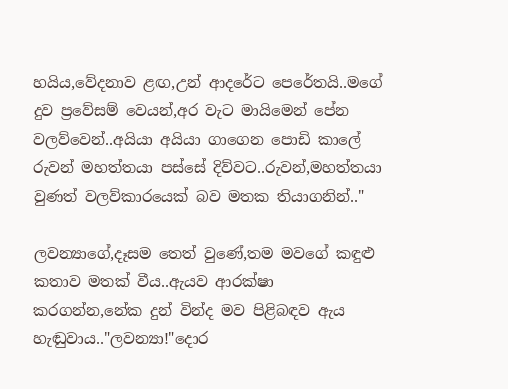හයිය,වේදනාව ළඟ,උන් ආදරේට පෙරේතයි..මගේ දුව ප්‍රවේසම් වෙයන්,අර වැට මායිමෙන් පේන වලව්වෙන්..අයියා අයියා ගාගෙන පොඩි කාලේ රුවන් මහත්තයා පස්සේ දිව්වට..රුවන්,මහත්තයා වුණත් වලව්කාරයෙක් බව මතක තියාගනින්.."

ලවන්‍යාගේ,දෑසම තෙත් වුණේ,තම මවගේ කඳුළු කතාව මතක් වීය..ඇයව ආරක්ෂා කරගන්න,නේක දුන් වින්ද මව පිළිබඳව ඇය හැඬුවාය.."ලවන්‍යා!"දොර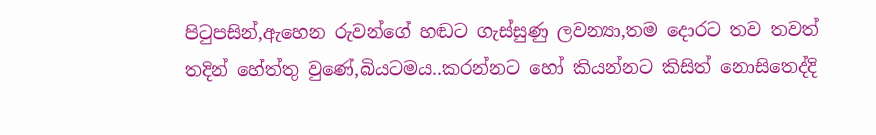පිටුපසින්,ඇහෙන රුවන්ගේ හඬට ගැස්සුණු ලවන්‍යා,තම දොරට තව තවත් තදින් හේත්තු වුණේ,බියටමය..කරන්නට හෝ කියන්නට කිසිත් නොසිතෙද්දි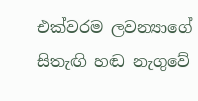එක්වරම ලවන්‍යාගේ සිතැඟි හඬ නැගුවේ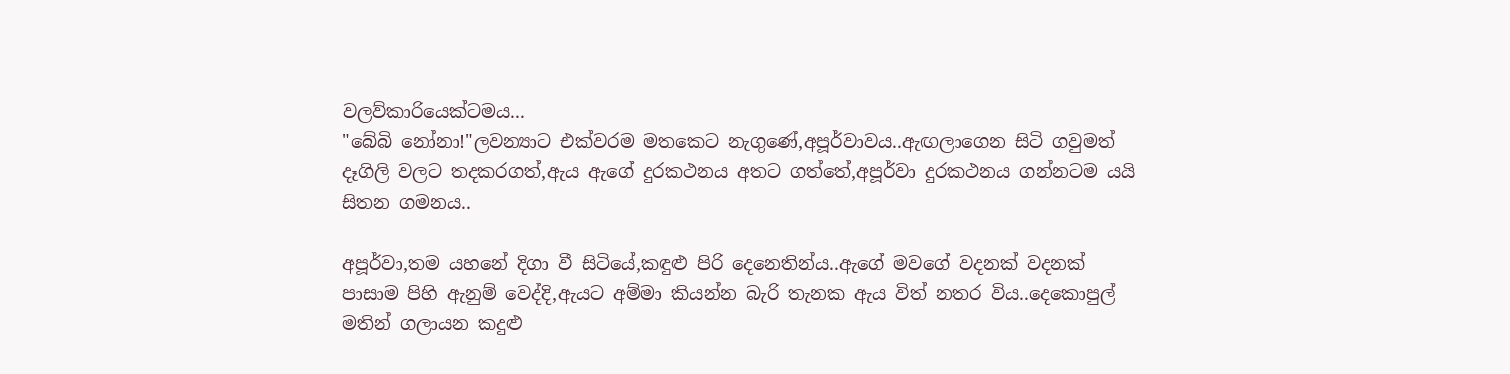වලව්කාරියෙක්ටමය...
"බේබි නෝනා!"ලවන්‍යාට එක්වරම මතකෙට නැගුණේ,අපූර්වාවය..ඇඟලාගෙන සිටි ගවුමත් දෑගිලි වලට තදකරගත්,ඇය ඇගේ දුරකථනය අතට ගත්තේ,අපූර්වා දුරකථනය ගන්නටම යයි සිතන ගමනය..

අපූර්වා,තම යහනේ දිගා වී සිටියේ,කඳුළු පිරි දෙනෙතින්ය..ඇගේ මවගේ වදනක් වදනක් පාසාම පිහි ඇනුම් වෙද්දි,ඇයට අම්මා කියන්න බැරි තැනක ඇය විත් නතර විය..දෙකොපුල් මතින් ගලායන කදුළු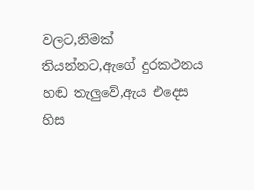වලට,නිමක් තියන්නට,ඇගේ දුරකථනය හඬ තැලුවේ,ඇය එදෙස හිස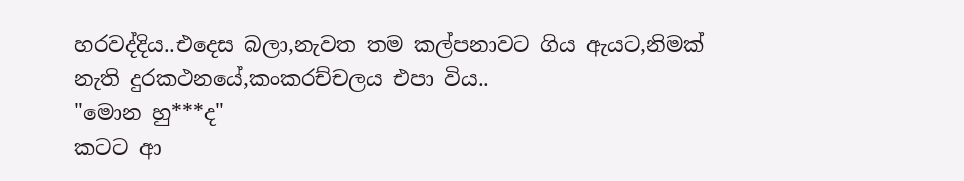හරවද්දිය..එදෙස බලා,නැවත තම කල්පනාවට ගිය ඇයට,නිමක් නැති දුරකථනයේ,කංකරච්චලය එපා විය..
"මොන හු***ද"
කටට ආ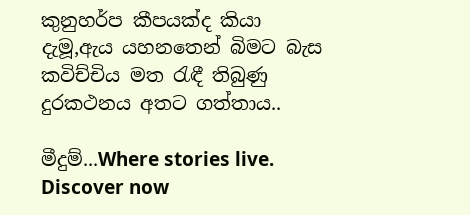කුනුහර්ප කීපයක්ද කියා දැමූ,ඇය යහනතෙන් බිමට බැස කවිච්චිය මත රැඳී තිබුණු දුරකථනය අතට ගත්තාය..

මීදුම්...Where stories live. Discover now